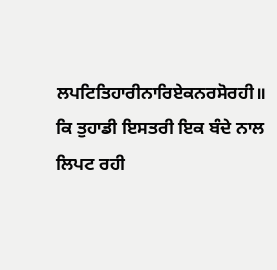ਲਪਟਿਤਿਹਾਰੀਨਾਰਿਏਕਨਰਸੋਰਹੀ॥
ਕਿ ਤੁਹਾਡੀ ਇਸਤਰੀ ਇਕ ਬੰਦੇ ਨਾਲ ਲਿਪਟ ਰਹੀ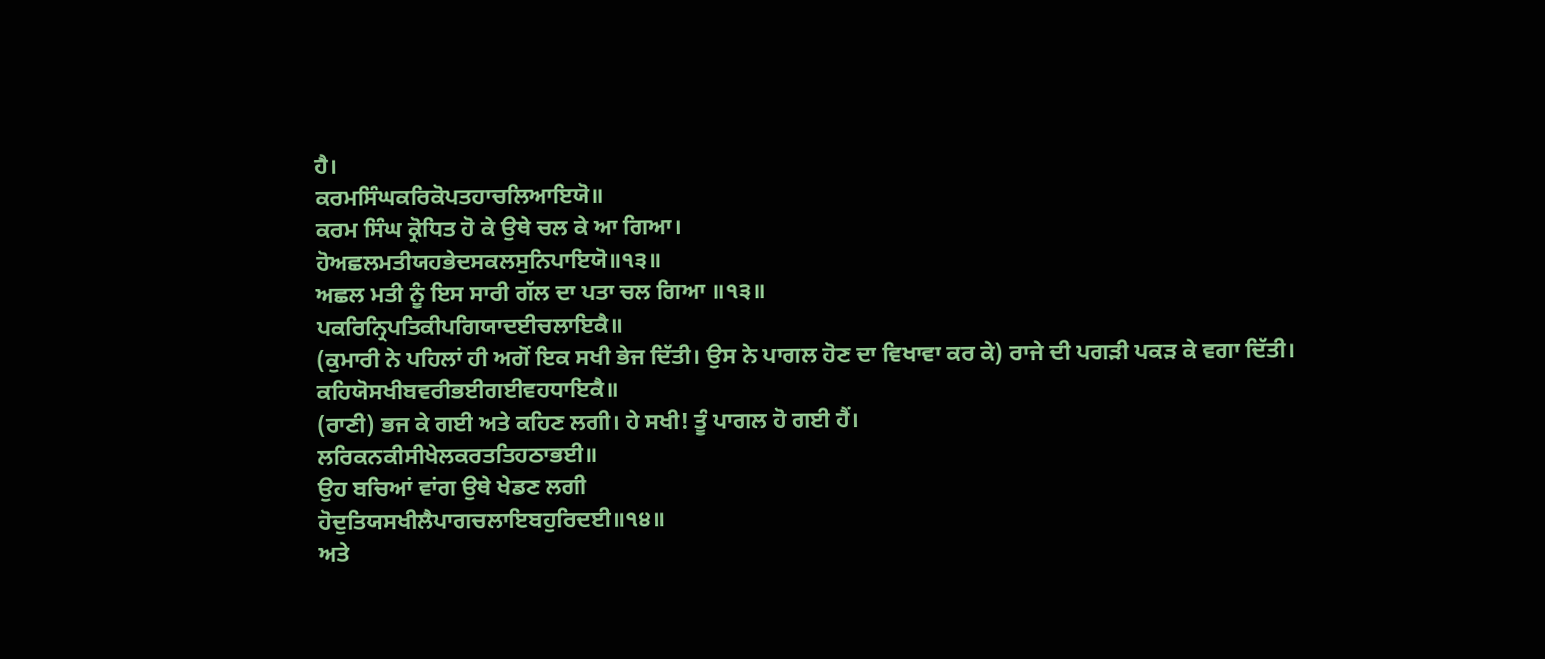ਹੈ।
ਕਰਮਸਿੰਘਕਰਿਕੋਪਤਹਾਚਲਿਆਇਯੋ॥
ਕਰਮ ਸਿੰਘ ਕ੍ਰੋਧਿਤ ਹੋ ਕੇ ਉਥੇ ਚਲ ਕੇ ਆ ਗਿਆ।
ਹੋਅਛਲਮਤੀਯਹਭੇਦਸਕਲਸੁਨਿਪਾਇਯੋ॥੧੩॥
ਅਛਲ ਮਤੀ ਨੂੰ ਇਸ ਸਾਰੀ ਗੱਲ ਦਾ ਪਤਾ ਚਲ ਗਿਆ ॥੧੩॥
ਪਕਰਿਨ੍ਰਿਪਤਿਕੀਪਗਿਯਾਦਈਚਲਾਇਕੈ॥
(ਕੁਮਾਰੀ ਨੇ ਪਹਿਲਾਂ ਹੀ ਅਗੋਂ ਇਕ ਸਖੀ ਭੇਜ ਦਿੱਤੀ। ਉਸ ਨੇ ਪਾਗਲ ਹੋਣ ਦਾ ਵਿਖਾਵਾ ਕਰ ਕੇ) ਰਾਜੇ ਦੀ ਪਗੜੀ ਪਕੜ ਕੇ ਵਗਾ ਦਿੱਤੀ।
ਕਹਿਯੋਸਖੀਬਵਰੀਭਈਗਈਵਹਧਾਇਕੈ॥
(ਰਾਣੀ) ਭਜ ਕੇ ਗਈ ਅਤੇ ਕਹਿਣ ਲਗੀ। ਹੇ ਸਖੀ! ਤੂੰ ਪਾਗਲ ਹੋ ਗਈ ਹੈਂ।
ਲਰਿਕਨਕੀਸੀਖੇਲਕਰਤਤਿਹਠਾਭਈ॥
ਉਹ ਬਚਿਆਂ ਵਾਂਗ ਉਥੇ ਖੇਡਣ ਲਗੀ
ਹੋਦੁਤਿਯਸਖੀਲੈਪਾਗਚਲਾਇਬਹੁਰਿਦਈ॥੧੪॥
ਅਤੇ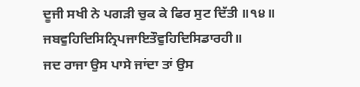ਦੂਜੀ ਸਖੀ ਨੇ ਪਗੜੀ ਚੁਕ ਕੇ ਫਿਰ ਸੁਟ ਦਿੱਤੀ ॥੧੪॥
ਜਬਵੁਹਿਦਿਸਿਨ੍ਰਿਪਜਾਇਤੌਵੁਹਿਦਿਸਿਡਾਰਹੀ॥
ਜਦ ਰਾਜਾ ਉਸ ਪਾਸੇ ਜਾਂਦਾ ਤਾਂ ਉਸ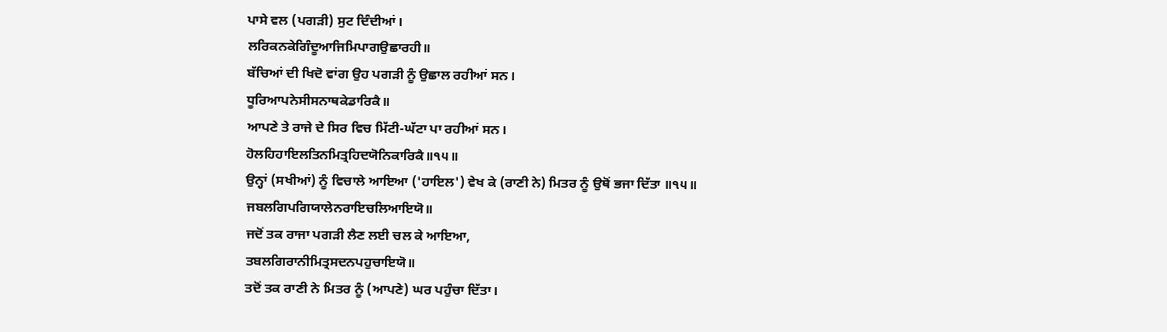ਪਾਸੇ ਵਲ (ਪਗੜੀ) ਸੁਟ ਦਿੰਦੀਆਂ।
ਲਰਿਕਨਕੇਗਿੰਦੂਆਜਿਮਿਪਾਗਉਛਾਰਹੀ॥
ਬੱਚਿਆਂ ਦੀ ਖਿਦੋ ਵਾਂਗ ਉਹ ਪਗੜੀ ਨੂੰ ਉਛਾਲ ਰਹੀਆਂ ਸਨ।
ਧੂਰਿਆਪਨੇਸੀਸਨਾਥਕੇਡਾਰਿਕੈ॥
ਆਪਣੇ ਤੇ ਰਾਜੇ ਦੇ ਸਿਰ ਵਿਚ ਮਿੱਟੀ-ਘੱਟਾ ਪਾ ਰਹੀਆਂ ਸਨ।
ਹੋਲਹਿਹਾਇਲਤਿਨਮਿਤ੍ਰਹਿਦਯੋਨਿਕਾਰਿਕੈ॥੧੫॥
ਉਨ੍ਹਾਂ (ਸਖੀਆਂ) ਨੂੰ ਵਿਚਾਲੇ ਆਇਆ ('ਹਾਇਲ') ਵੇਖ ਕੇ (ਰਾਣੀ ਨੇ) ਮਿਤਰ ਨੂੰ ਉਥੋਂ ਭਜਾ ਦਿੱਤਾ ॥੧੫॥
ਜਬਲਗਿਪਗਿਯਾਲੇਨਰਾਇਚਲਿਆਇਯੋ॥
ਜਦੋਂ ਤਕ ਰਾਜਾ ਪਗੜੀ ਲੈਣ ਲਈ ਚਲ ਕੇ ਆਇਆ,
ਤਬਲਗਿਰਾਨੀਮਿਤ੍ਰਸਦਨਪਹੁਚਾਇਯੋ॥
ਤਦੋਂ ਤਕ ਰਾਣੀ ਨੇ ਮਿਤਰ ਨੂੰ (ਆਪਣੇ) ਘਰ ਪਹੁੰਚਾ ਦਿੱਤਾ।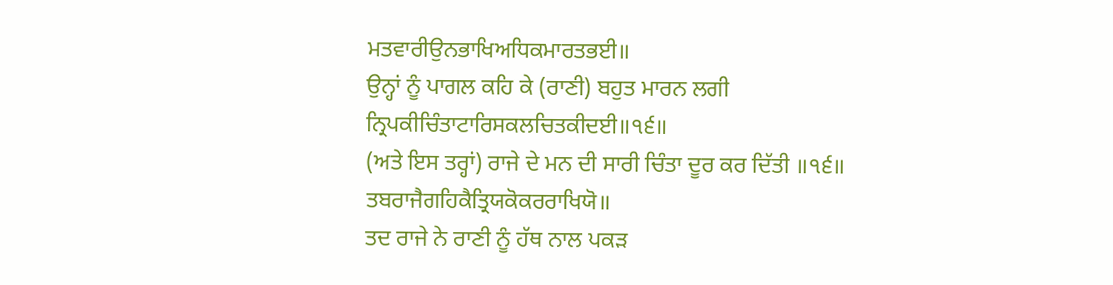ਮਤਵਾਰੀਉਨਭਾਖਿਅਧਿਕਮਾਰਤਭਈ॥
ਉਨ੍ਹਾਂ ਨੂੰ ਪਾਗਲ ਕਹਿ ਕੇ (ਰਾਣੀ) ਬਹੁਤ ਮਾਰਨ ਲਗੀ
ਨ੍ਰਿਪਕੀਚਿੰਤਾਟਾਰਿਸਕਲਚਿਤਕੀਦਈ॥੧੬॥
(ਅਤੇ ਇਸ ਤਰ੍ਹਾਂ) ਰਾਜੇ ਦੇ ਮਨ ਦੀ ਸਾਰੀ ਚਿੰਤਾ ਦੂਰ ਕਰ ਦਿੱਤੀ ॥੧੬॥
ਤਬਰਾਜੈਗਹਿਕੈਤ੍ਰਿਯਕੋਕਰਰਾਖਿਯੋ॥
ਤਦ ਰਾਜੇ ਨੇ ਰਾਣੀ ਨੂੰ ਹੱਥ ਨਾਲ ਪਕੜ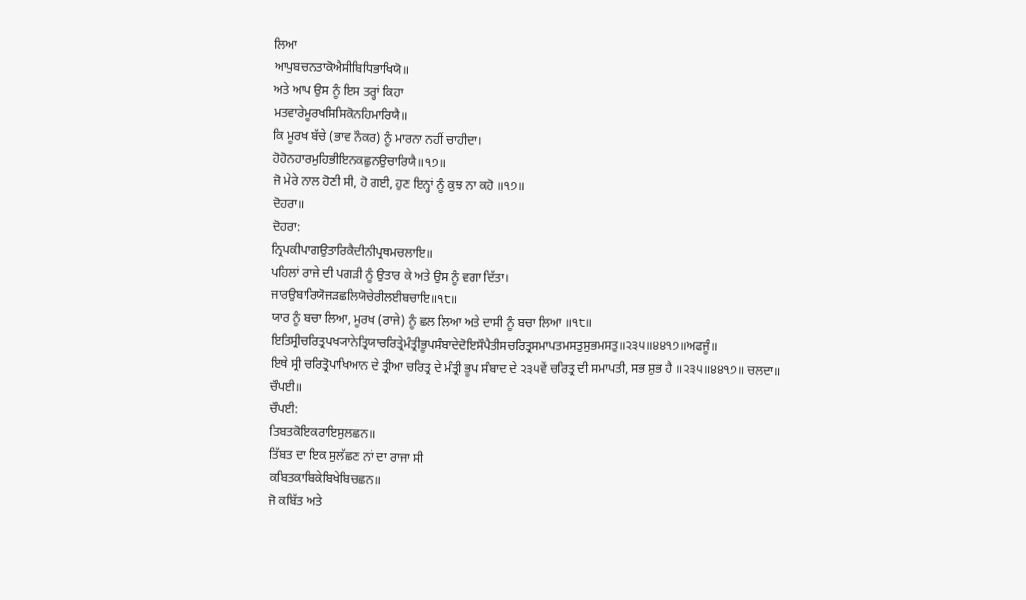ਲਿਆ
ਆਪੁਬਚਨਤਾਕੋਐਸੀਬਿਧਿਭਾਖਿਯੋ॥
ਅਤੇ ਆਪ ਉਸ ਨੂੰ ਇਸ ਤਰ੍ਹਾਂ ਕਿਹਾ
ਮਤਵਾਰੇਮੂਰਖਸਿਸਿਕੋਨਹਿਮਾਰਿਯੈ॥
ਕਿ ਮੂਰਖ ਬੱਚੇ (ਭਾਵ ਨੌਕਰ) ਨੂੰ ਮਾਰਨਾ ਨਹੀਂ ਚਾਹੀਦਾ।
ਹੋਹੋਨਹਾਰਮੁਹਿਭੀਇਨਕਛੁਨਉਚਾਰਿਯੈ॥੧੭॥
ਜੋ ਮੇਰੇ ਨਾਲ ਹੋਣੀ ਸੀ, ਹੋ ਗਈ, ਹੁਣ ਇਨ੍ਹਾਂ ਨੂੰ ਕੁਝ ਨਾ ਕਹੋ ॥੧੭॥
ਦੋਹਰਾ॥
ਦੋਹਰਾ:
ਨ੍ਰਿਪਕੀਪਾਗਉਤਾਰਿਕੈਦੀਨੀਪ੍ਰਥਮਚਲਾਇ॥
ਪਹਿਲਾਂ ਰਾਜੇ ਦੀ ਪਗੜੀ ਨੂੰ ਉਤਾਰ ਕੇ ਅਤੇ ਉਸ ਨੂੰ ਵਗਾ ਦਿੱਤਾ।
ਜਾਰਉਬਾਰਿਯੋਜੜਛਲਿਯੋਚੇਰੀਲਈਬਚਾਇ॥੧੮॥
ਯਾਰ ਨੂੰ ਬਚਾ ਲਿਆ, ਮੂਰਖ (ਰਾਜੇ) ਨੂੰ ਛਲ ਲਿਆ ਅਤੇ ਦਾਸੀ ਨੂੰ ਬਚਾ ਲਿਆ ॥੧੮॥
ਇਤਿਸ੍ਰੀਚਰਿਤ੍ਰਪਖ੍ਯਾਨੇਤ੍ਰਿਯਾਚਰਿਤ੍ਰੇਮੰਤ੍ਰੀਭੂਪਸੰਬਾਦੇਦੋਇਸੌਪੈਤੀਸਚਰਿਤ੍ਰਸਮਾਪਤਮਸਤੁਸੁਭਮਸਤੁ॥੨੩੫॥੪੪੧੭॥ਅਫਜੂੰ॥
ਇਥੇ ਸ੍ਰੀ ਚਰਿਤ੍ਰੋਪਾਖਿਆਨ ਦੇ ਤ੍ਰੀਆ ਚਰਿਤ੍ਰ ਦੇ ਮੰਤ੍ਰੀ ਭੂਪ ਸੰਬਾਦ ਦੇ ੨੩੫ਵੇਂ ਚਰਿਤ੍ਰ ਦੀ ਸਮਾਪਤੀ, ਸਭ ਸ਼ੁਭ ਹੈ ॥੨੩੫॥੪੪੧੭॥ ਚਲਦਾ॥
ਚੌਪਈ॥
ਚੌਪਈ:
ਤਿਬਤਕੋਇਕਰਾਇਸੁਲਛਨ॥
ਤਿੱਬਤ ਦਾ ਇਕ ਸੁਲੱਛਣ ਨਾਂ ਦਾ ਰਾਜਾ ਸੀ
ਕਬਿਤਕਾਬਿਕੇਬਿਖੇਬਿਚਛਨ॥
ਜੋ ਕਬਿੱਤ ਅਤੇ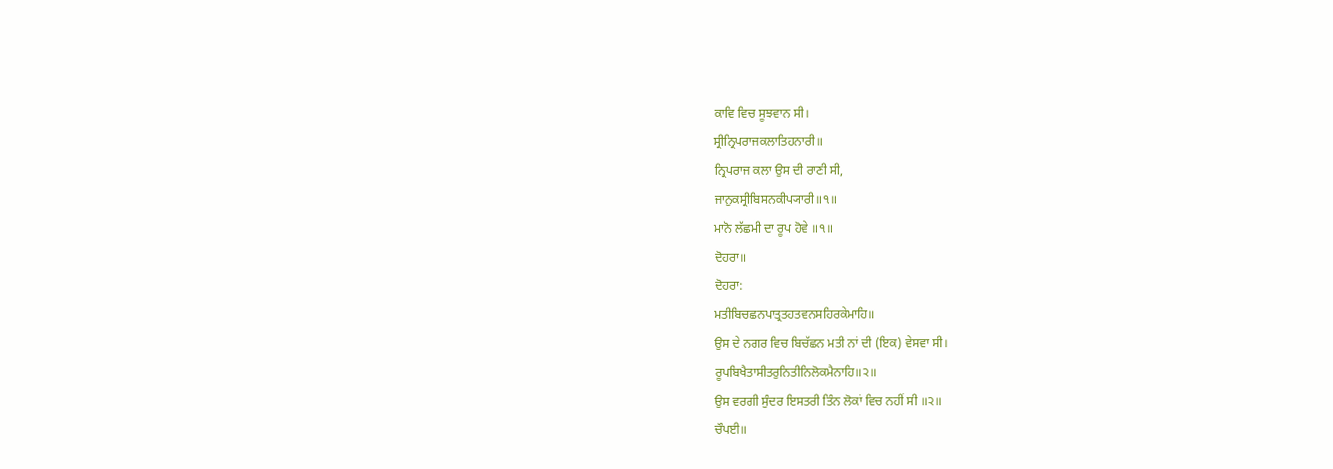ਕਾਵਿ ਵਿਚ ਸੂਝਵਾਨ ਸੀ।
ਸ੍ਰੀਨ੍ਰਿਪਰਾਜਕਲਾਤਿਹਨਾਰੀ॥
ਨ੍ਰਿਪਰਾਜ ਕਲਾ ਉਸ ਦੀ ਰਾਣੀ ਸੀ,
ਜਾਨੁਕਸ੍ਰੀਬਿਸਨਕੀਪ੍ਯਾਰੀ॥੧॥
ਮਾਨੋ ਲੱਛਮੀ ਦਾ ਰੂਪ ਹੋਵੇ ॥੧॥
ਦੋਹਰਾ॥
ਦੋਹਰਾ:
ਮਤੀਬਿਚਛਨਪਾਤ੍ਰਤਹਤਵਨਸਹਿਰਕੇਮਾਹਿ॥
ਉਸ ਦੇ ਨਗਰ ਵਿਚ ਬਿਚੱਛਨ ਮਤੀ ਨਾਂ ਦੀ (ਇਕ) ਵੇਸਵਾ ਸੀ।
ਰੂਪਬਿਖੈਤਾਸੀਤਰੁਨਿਤੀਨਿਲੋਕਮੈਨਾਹਿ॥੨॥
ਉਸ ਵਰਗੀ ਸੁੰਦਰ ਇਸਤਰੀ ਤਿੰਨ ਲੋਕਾਂ ਵਿਚ ਨਹੀਂ ਸੀ ॥੨॥
ਚੌਪਈ॥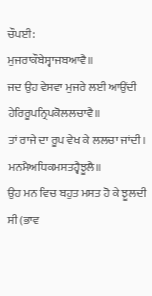ਚੌਪਈ:
ਮੁਜਰਾਕੌਬੇਸ੍ਵਾਜਬਆਵੈ॥
ਜਦ ਉਹ ਵੇਸਵਾ ਮੁਜਰੇ ਲਈ ਆਉਂਦੀ
ਹੇਰਿਰੂਪਨ੍ਰਿਪਕੋਲਲਚਾਵੈ॥
ਤਾਂ ਰਾਜੇ ਦਾ ਰੂਪ ਵੇਖ ਕੇ ਲਲਚਾ ਜਾਂਦੀ।
ਮਨਮੈਅਧਿਕਮਸਤਹ੍ਵੈਝੂਲੈ॥
ਉਹ ਮਨ ਵਿਚ ਬਹੁਤ ਮਸਤ ਹੋ ਕੇ ਝੂਲਦੀ ਸੀ (ਭਾਵ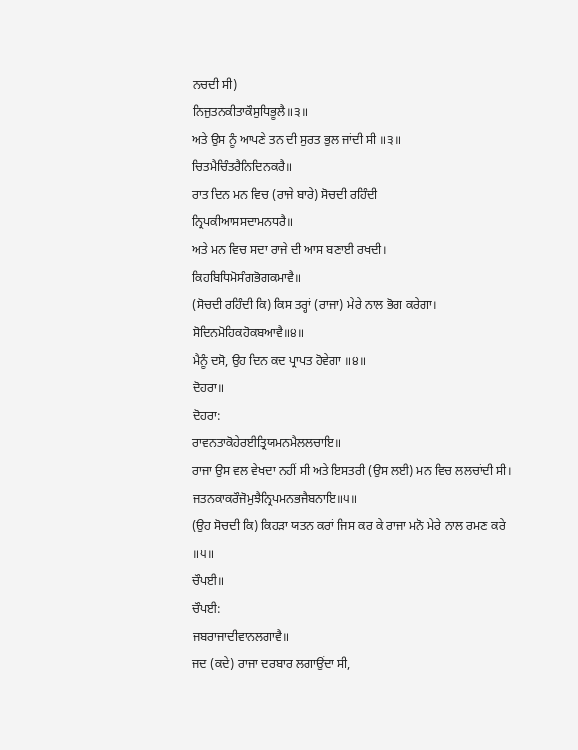ਨਚਦੀ ਸੀ)
ਨਿਜੁਤਨਕੀਤਾਕੌਸੁਧਿਭੂਲੈ॥੩॥
ਅਤੇ ਉਸ ਨੂੰ ਆਪਣੇ ਤਨ ਦੀ ਸੁਰਤ ਭੁਲ ਜਾਂਦੀ ਸੀ ॥੩॥
ਚਿਤਮੈਚਿੰਤਰੈਨਿਦਿਨਕਰੈ॥
ਰਾਤ ਦਿਨ ਮਨ ਵਿਚ (ਰਾਜੇ ਬਾਰੇ) ਸੋਚਦੀ ਰਹਿੰਦੀ
ਨ੍ਰਿਪਕੀਆਸਸਦਾਮਨਧਰੈ॥
ਅਤੇ ਮਨ ਵਿਚ ਸਦਾ ਰਾਜੇ ਦੀ ਆਸ ਬਣਾਈ ਰਖਦੀ।
ਕਿਹਬਿਧਿਮੋਸੰਗਭੋਗਕਮਾਵੈ॥
(ਸੋਚਦੀ ਰਹਿੰਦੀ ਕਿ) ਕਿਸ ਤਰ੍ਹਾਂ (ਰਾਜਾ) ਮੇਰੇ ਨਾਲ ਭੋਗ ਕਰੇਗਾ।
ਸੋਦਿਨਮੋਹਿਕਹੋਕਬਆਵੈ॥੪॥
ਮੈਨੂੰ ਦਸੋ, ਉਹ ਦਿਨ ਕਦ ਪ੍ਰਾਪਤ ਹੋਵੇਗਾ ॥੪॥
ਦੋਹਰਾ॥
ਦੋਹਰਾ:
ਰਾਵਨਤਾਕੋਹੇਰਈਤ੍ਰਿਯਮਨਮੈਲਲਚਾਇ॥
ਰਾਜਾ ਉਸ ਵਲ ਵੇਖਦਾ ਨਹੀਂ ਸੀ ਅਤੇ ਇਸਤਰੀ (ਉਸ ਲਈ) ਮਨ ਵਿਚ ਲਲਚਾਂਦੀ ਸੀ।
ਜਤਨਕਾਕਰੌਜੋਮੁਝੈਨ੍ਰਿਪਮਨਭਜੈਬਨਾਇ॥੫॥
(ਉਹ ਸੋਚਦੀ ਕਿ) ਕਿਹੜਾ ਯਤਨ ਕਰਾਂ ਜਿਸ ਕਰ ਕੇ ਰਾਜਾ ਮਨੋ ਮੇਰੇ ਨਾਲ ਰਮਣ ਕਰੇ ॥੫॥
ਚੌਪਈ॥
ਚੌਪਈ:
ਜਬਰਾਜਾਦੀਵਾਨਲਗਾਵੈ॥
ਜਦ (ਕਦੇ) ਰਾਜਾ ਦਰਬਾਰ ਲਗਾਉਂਦਾ ਸੀ,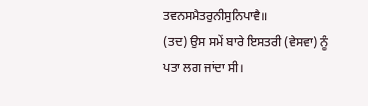ਤਵਨਸਮੈਤਰੁਨੀਸੁਨਿਪਾਵੈ॥
(ਤਦ) ਉਸ ਸਮੇਂ ਬਾਰੇ ਇਸਤਰੀ (ਵੇਸਵਾ) ਨੂੰ ਪਤਾ ਲਗ ਜਾਂਦਾ ਸੀ।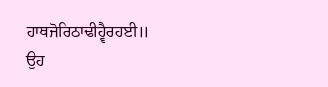ਹਾਥਜੋਰਿਠਾਢੀਹ੍ਵੈਰਹਈ॥
ਉਹ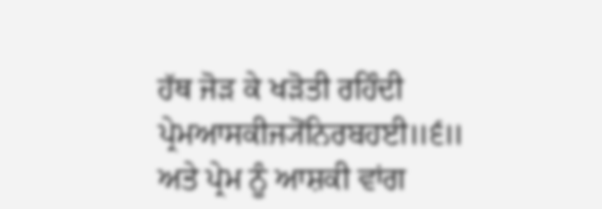ਹੱਥ ਜੋੜ ਕੇ ਖੜੋਤੀ ਰਹਿੰਦੀ
ਪ੍ਰੇਮਆਸਕੀਜ੍ਯੋਂਨਿਰਬਹਈ॥੬॥
ਅਤੇ ਪ੍ਰੇਮ ਨੂੰ ਆਸ਼ਕੀ ਵਾਂਗ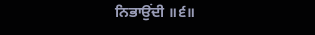ਨਿਭਾਉਂਦੀ ॥੬॥